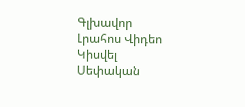Գլխավոր Լրահոս Վիդեո Կիսվել
Սեփական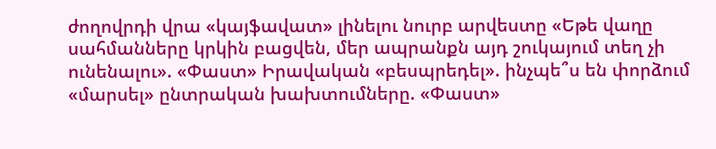ժողովրդի վրա «կայֆավատ» լինելու նուրբ արվեստը «Եթե վաղը սահմանները կրկին բացվեն, մեր ապրանքն այդ շուկայում տեղ չի ունենալու». «Փաստ» Իրավական «բեսպրեդել». ինչպե՞ս են փորձում «մարսել» ընտրական խախտումները. «Փաստ»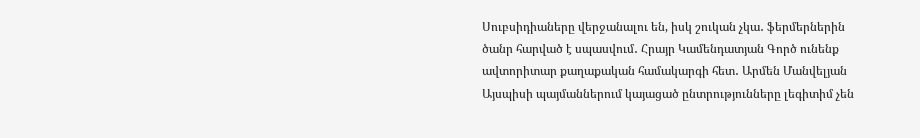Սուբսիդիաները վերջանալու են, իսկ շուկան չկա․ ֆերմերներին ծանր հարված է սպասվում․ Հրայր Կամենդատյան Գործ ունենք ավտորիտար քաղաքական համակարգի հետ․ Արմեն Մանվելյան Այսպիսի պայմաններում կայացած ընտրությունները լեգիտիմ չեն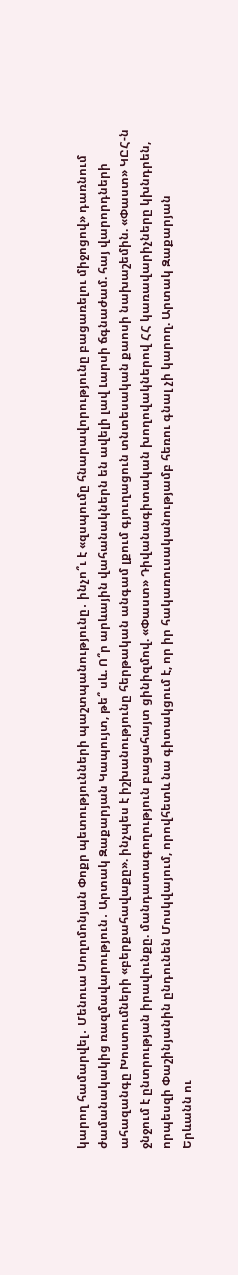կարող համարվել․ Մենուա Սողոմոնյան Փոքր պետությունների պաշտպանությունը․ ինչո՞ւ է «զսպումը հնարավորությունը բացառելու միջոցով» դառնում ժամանակակից ռազմավարություն․ Արտակ Զաքարյան Կապույտ, թե՞ սև. Ո՞ր արևային վահանակներն են ավելի լավ Լարսի ճգնաժամ. հայ վարորդների ահազանգը Խոստումների «բերքահավաքը». ինչպես է իշխանությունը հերթական անգամ լքում գյուղացուն տնտեսական քաոսի նախաշեմին. «Փաստ» ԿԸՀ-ն ջնջում է ընտրության իրավունքը. մանդատագողություն բացահայտ ցինիզմով. «Փաստ» Դիվանագիտական խողովակներով ՀՀ կառավարիչները կխնդրեն, որպեսզի Փաշինյանին ընդունեն Մոսկվայում, որովհետև նա գիտակցում է, որ իր հակառուսականությամբ հեռու գնալ չի կարող. Արտակ Զաքարյան
Երևանն ու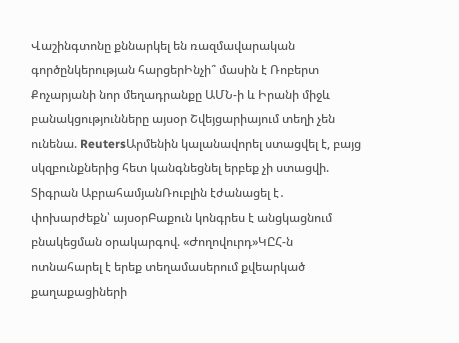Վաշինգտոնը քննարկել են ռազմավարական գործընկերության հարցերԻնչի՞ մասին է Ռոբերտ Քոչարյանի նոր մեղադրանքը ԱՄՆ-ի և Իրանի միջև բանակցությունները այսօր Շվեյցարիայում տեղի չեն ունենա. ReutersԱրմենին կալանավորել ստացվել է, բայց սկզբունքներից հետ կանգնեցնել երբեք չի ստացվի. Տիգրան ԱբրահամյանՌուբլին էժանացել է․ փոխարժեքն՝ այսօրԲաքուն կոնգրես է անցկացնում բնակեցման օրակարգով. «Ժողովուրդ»ԿԸՀ-ն ոտնահարել է երեք տեղամասերում քվեարկած քաղաքացիների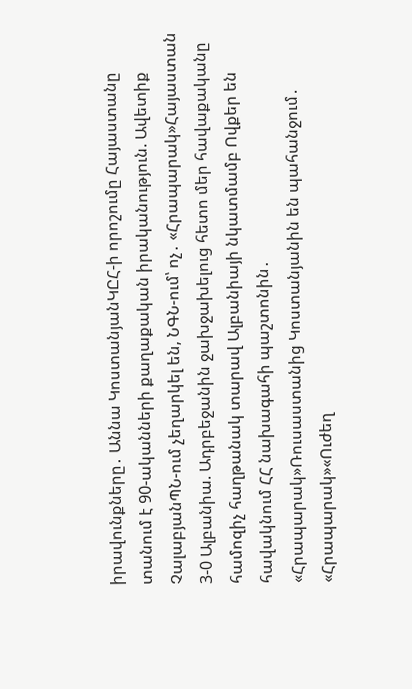իրավունքները․ Աննա ԿոստանյանԿԸՀ-ի որոշումը Հայաստանը տանում է 90-ականների քաղաքական իրականություն. Ավետիք ՉալաբյանՊՆ-ում չեղարկել են, ՆԳՆ-ում՝ ոչ․ «Հրապարակ»Հայաստան 3-0 Ալբանիա. Ադրբեջանին ջախջախելուց հետո մեր հավաքականը համոզիչ հաղթանակ տարավ Ալբանիայի նկատմամբ Ովքեր են հավակնում ՀՀ նախագահի պաշտոնին․ «Հրապարակ»Ռուսաստանից Կոստանյանին են պահանջում․ «Հրապարակ»«Ուժեղ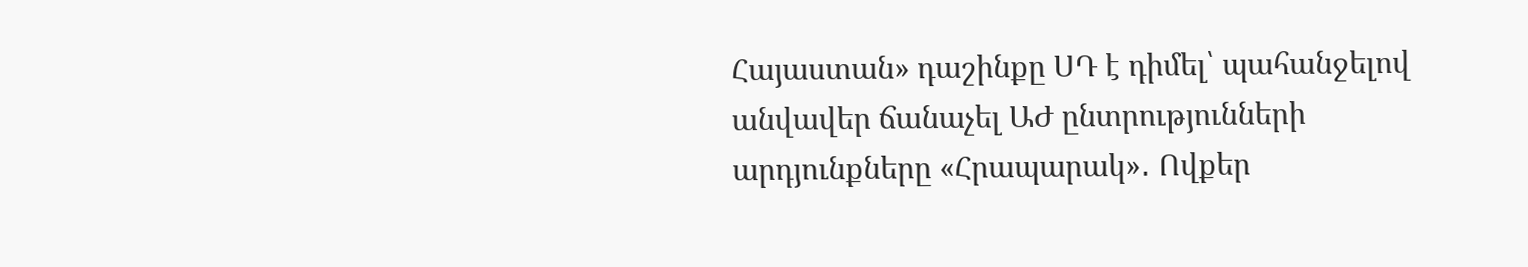Հայաստան» դաշինքը ՍԴ է դիմել՝ պահանջելով անվավեր ճանաչել ԱԺ ընտրությունների արդյունքները «Հրապարակ»․ Ովքեր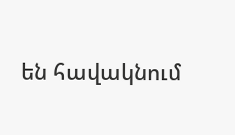են հավակնում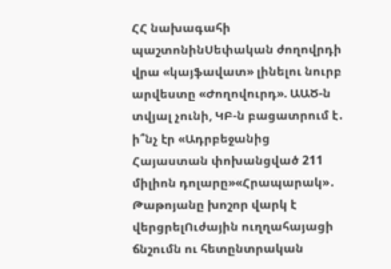ՀՀ նախագահի պաշտոնինՍեփական ժողովրդի վրա «կայֆավատ» լինելու նուրբ արվեստը «Ժողովուրդ». ԱԱԾ-ն տվյալ չունի, ԿԲ-ն բացատրում է․ ի՞նչ էր «Ադրբեջանից Հայաստան փոխանցված 211 միլիոն դոլարը»«Հրապարակ»․ Թաթոյանը խոշոր վարկ է վերցրելՈւժային ուղղահայացի ճնշումն ու հետընտրական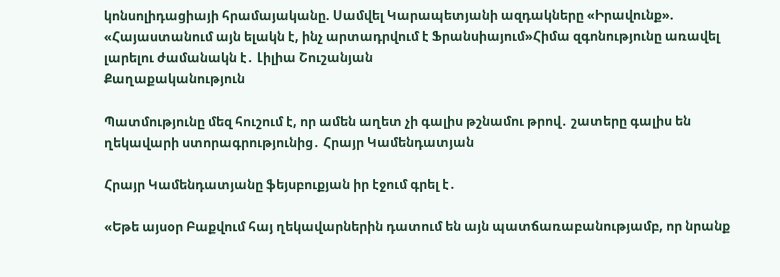կոնսոլիդացիայի հրամայականը. Սամվել Կարապետյանի ազդակները «Իրավունք». «Հայաստանում այն ելակն է, ինչ արտադրվում է Ֆրանսիայում»Հիմա զգոնությունը առավել լարելու ժամանակն է․ Լիլիա Շուշանյան
Քաղաքականություն

Պատմությունը մեզ հուշում է, որ ամեն աղետ չի գալիս թշնամու թրով․ շատերը գալիս են ղեկավարի ստորագրությունից․ Հրայր Կամենդատյան

Հրայր Կամենդատյանը ֆեյսբուքյան իր էջում գրել է․

«Եթե այսօր Բաքվում հայ ղեկավարներին դատում են այն պատճառաբանությամբ, որ նրանք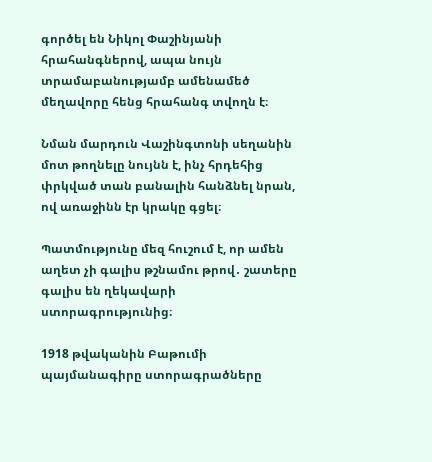գործել են Նիկոլ Փաշինյանի հրահանգներով, ապա նույն տրամաբանությամբ ամենամեծ մեղավորը հենց հրահանգ տվողն է։

Նման մարդուն Վաշինգտոնի սեղանին մոտ թողնելը նույնն է, ինչ հրդեհից փրկված տան բանալին հանձնել նրան, ով առաջինն էր կրակը գցել։

Պատմությունը մեզ հուշում է, որ ամեն աղետ չի գալիս թշնամու թրով․ շատերը գալիս են ղեկավարի ստորագրությունից։

1918 թվականին Բաթումի պայմանագիրը ստորագրածները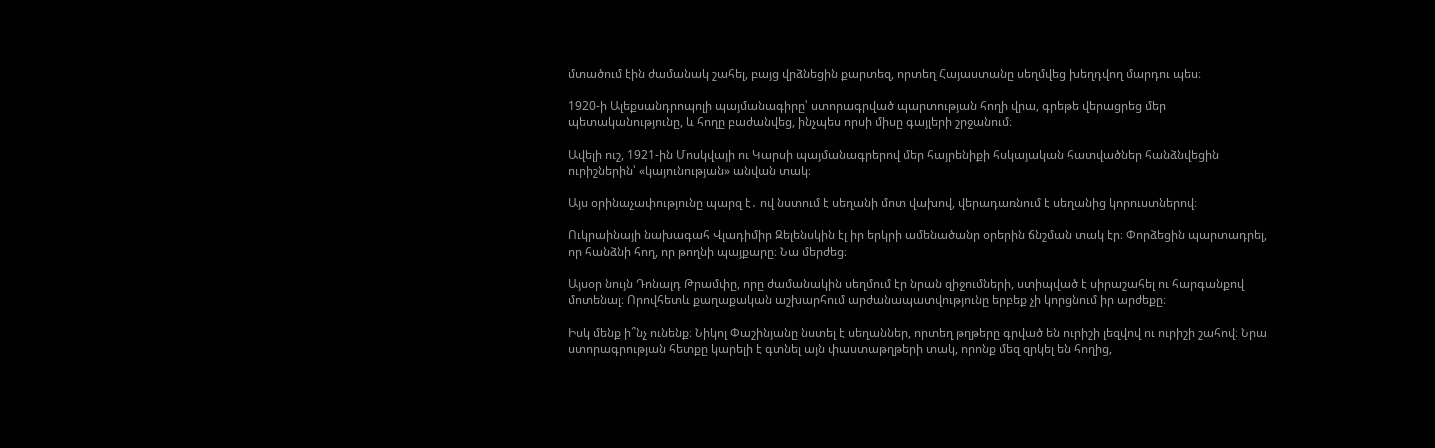մտածում էին ժամանակ շահել, բայց վրձնեցին քարտեզ, որտեղ Հայաստանը սեղմվեց խեղդվող մարդու պես։

1920-ի Ալեքսանդրոպոլի պայմանագիրը՝ ստորագրված պարտության հողի վրա, գրեթե վերացրեց մեր պետականությունը, և հողը բաժանվեց, ինչպես որսի միսը գայլերի շրջանում։

Ավելի ուշ, 1921-ին Մոսկվայի ու Կարսի պայմանագրերով մեր հայրենիքի հսկայական հատվածներ հանձնվեցին ուրիշներին՝ «կայունության» անվան տակ։

Այս օրինաչափությունը պարզ է․ ով նստում է սեղանի մոտ վախով, վերադառնում է սեղանից կորուստներով։

Ուկրաինայի նախագահ Վլադիմիր Զելենսկին էլ իր երկրի ամենածանր օրերին ճնշման տակ էր։ Փորձեցին պարտադրել, որ հանձնի հող, որ թողնի պայքարը։ Նա մերժեց։

Այսօր նույն Դոնալդ Թրամփը, որը ժամանակին սեղմում էր նրան զիջումների, ստիպված է սիրաշահել ու հարգանքով մոտենալ։ Որովհետև քաղաքական աշխարհում արժանապատվությունը երբեք չի կորցնում իր արժեքը։

Իսկ մենք ի՞նչ ունենք։ Նիկոլ Փաշինյանը նստել է սեղաններ, որտեղ թղթերը գրված են ուրիշի լեզվով ու ուրիշի շահով։ Նրա ստորագրության հետքը կարելի է գտնել այն փաստաթղթերի տակ, որոնք մեզ զրկել են հողից,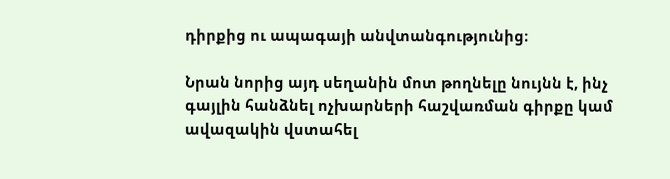դիրքից ու ապագայի անվտանգությունից։

Նրան նորից այդ սեղանին մոտ թողնելը նույնն է, ինչ գայլին հանձնել ոչխարների հաշվառման գիրքը կամ ավազակին վստահել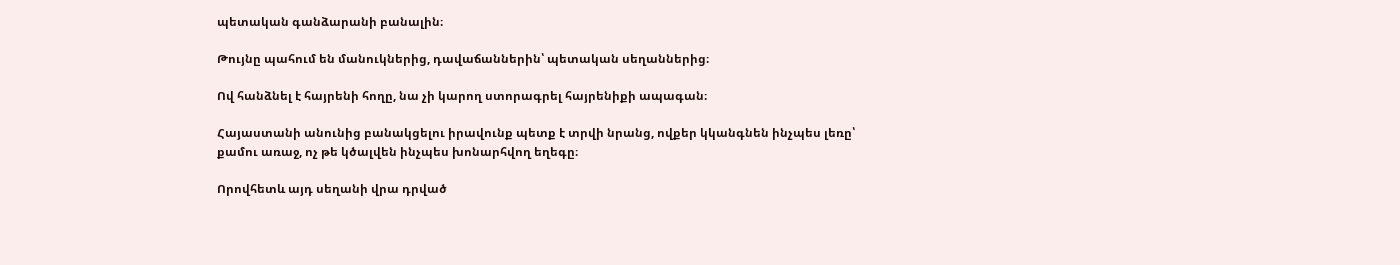պետական գանձարանի բանալին։

Թույնը պահում են մանուկներից, դավաճաններին՝ պետական սեղաններից։

Ով հանձնել է հայրենի հողը, նա չի կարող ստորագրել հայրենիքի ապագան։

Հայաստանի անունից բանակցելու իրավունք պետք է տրվի նրանց, ովքեր կկանգնեն ինչպես լեռը՝ քամու առաջ, ոչ թե կծալվեն ինչպես խոնարհվող եղեգը։

Որովհետև այդ սեղանի վրա դրված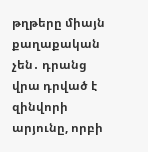թղթերը միայն քաղաքական չեն․ դրանց վրա դրված է զինվորի արյունը, որբի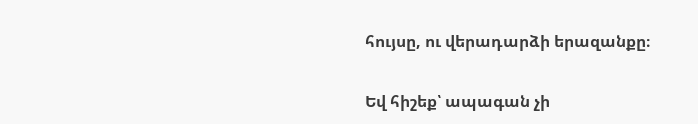հույսը, ու վերադարձի երազանքը։

Եվ հիշեք՝ ապագան չի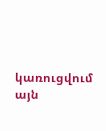կառուցվում այն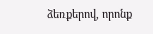ձեռքերով, որոնք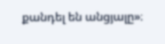քանդել են անցյալը»։